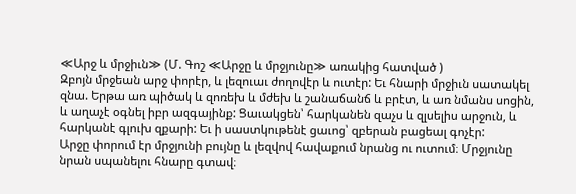≪Արջ և մրջիւն≫ (Մ. Գոշ ≪Արջը և մրջյունը≫ առակից հատված )
Զբոյն մրջեան արջ փորէր, և լեզուաւ ժողովէր և ուտէր: Եւ հնարի մրջիւն սատակել զնա. Երթա առ պիծակ և զոռեխ և մժեխ և շանաճանճ և բրէտ, և առ նմանս սոցին, և աղաչէ օգնել իբր ազգայինք: Ցաւակցեն՝ հարկանեն զաչս և զլսելիս արջուն, և հարկանէ գլուխ զքարի: Եւ ի սաստկութենէ ցաւոց՝ զբերան բացեալ գոչէր:
Արջը փորում էր մրջյունի բույնը և լեզվով հավաքում նրանց ու ուտում։ Մրջյունը նրան սպանելու հնարը գտավ։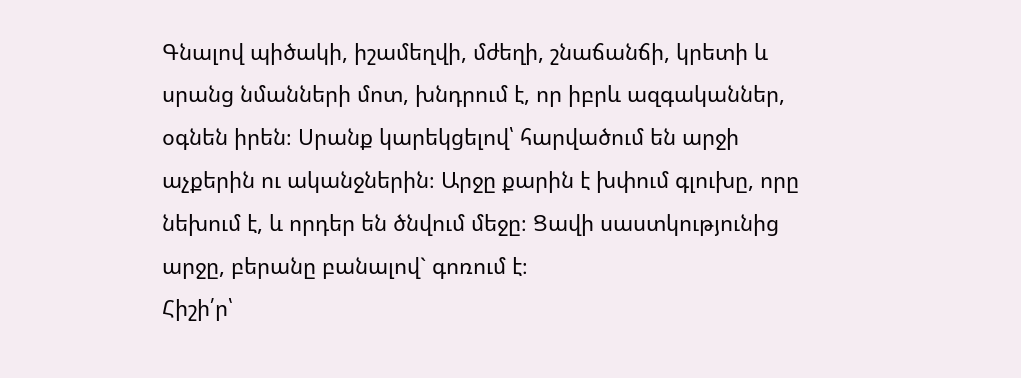Գնալով պիծակի, իշամեղվի, մժեղի, շնաճանճի, կրետի և սրանց նմանների մոտ, խնդրում է, որ իբրև ազգականներ, օգնեն իրեն։ Սրանք կարեկցելով՝ հարվածում են արջի աչքերին ու ականջներին։ Արջը քարին է խփում գլուխը, որը նեխում է, և որդեր են ծնվում մեջը։ Ցավի սաստկությունից արջը, բերանը բանալով` գոռում է։
Հիշի՛ր՝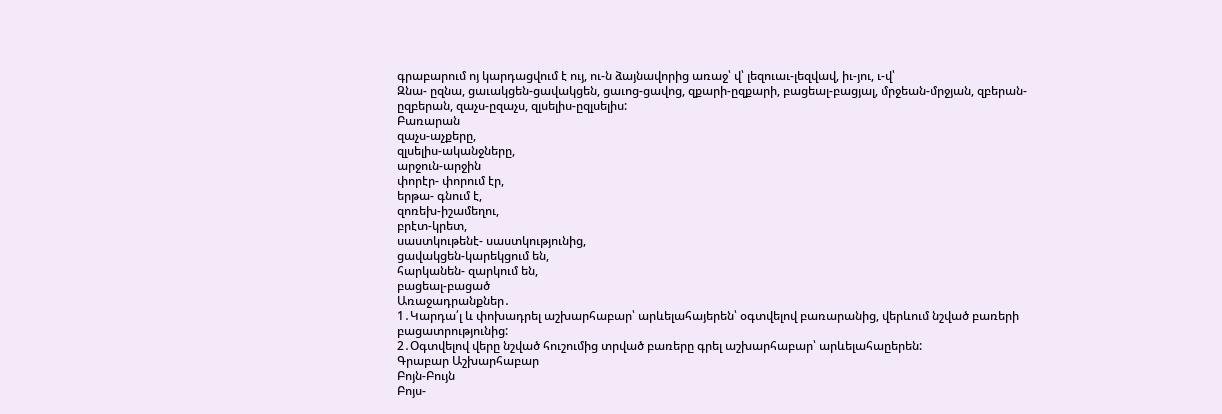գրաբարում ոյ կարդացվում է ույ, ու-ն ձայնավորից առաջ՝ վ՝ լեզուաւ-լեզվավ, իւ-յու, ւ-վ՝
Զնա- ըզնա, ցաւակցեն-ցավակցեն, ցաւոց-ցավոց, զքարի-ըզքարի, բացեալ-բացյալ, մրջեան-մրջյան, զբերան-ըզբերան, զաչս-ըզաչս, զլսելիս-ըզլսելիս:
Բառարան
զաչս-աչքերը,
զլսելիս-ականջները,
արջուն-արջին
փորէր- փորում էր,
երթա- գնում է,
զոռեխ-իշամեղու,
բրէտ-կրետ,
սաստկութենէ- սաստկությունից,
ցավակցեն-կարեկցում են,
հարկանեն- զարկում են,
բացեալ-բացած
Առաջադրանքներ․
1․Կարդա՛լ և փոխադրել աշխարհաբար՝ արևելահայերեն՝ օգտվելով բառարանից, վերևում նշված բառերի բացատրությունից:
2․Օգտվելով վերը նշված հուշումից տրված բառերը գրել աշխարհաբար՝ արևելահաըերեն:
Գրաբար Աշխարհաբար
Բոյն-Բույն
Բոյս-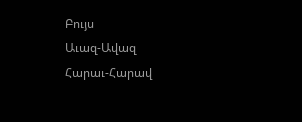Բույս
Աւազ-Ավազ
Հարաւ-Հարավ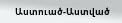Աստուած-Աստված